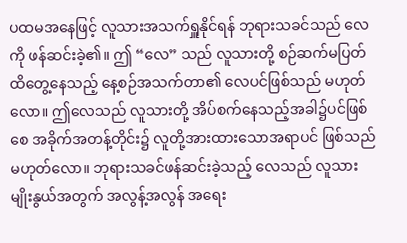ပထမအနေဖြင့် လူသားအသက်ရှူနိုင်ရန် ဘုရားသခင်သည် လေကို ဖန်ဆင်းခဲ့၏။ ဤ “လေ” သည် လူသားတို့ စဉ်ဆက်မပြတ်ထိတွေ့နေသည့် နေ့စဉ်အသက်တာ၏ လေပင်ဖြစ်သည် မဟုတ်လော။ ဤလေသည် လူသားတို့ အိပ်စက်နေသည့်အခါ၌ပင်ဖြစ်စေ အခိုက်အတန့်တိုင်း၌ လူတို့အားထားသောအရာပင် ဖြစ်သည်မဟုတ်လော။ ဘုရားသခင်ဖန်ဆင်းခဲ့သည့် လေသည် လူသားမျိုးနွယ်အတွက် အလွန့်အလွန် အရေး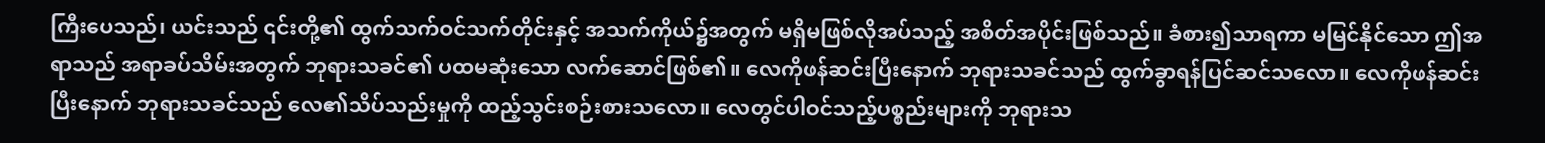ကြီးပေသည်၊ ယင်းသည် ၎င်းတို့၏ ထွက်သက်ဝင်သက်တိုင်းနှင့် အသက်ကိုယ်၌အတွက် မရှိမဖြစ်လိုအပ်သည့် အစိတ်အပိုင်းဖြစ်သည်။ ခံစား၍သာရကာ မမြင်နိုင်သော ဤအရာသည် အရာခပ်သိမ်းအတွက် ဘုရားသခင်၏ ပထမဆုံးသော လက်ဆောင်ဖြစ်၏။ လေကိုဖန်ဆင်းပြီးနောက် ဘုရားသခင်သည် ထွက်ခွာရန်ပြင်ဆင်သလော။ လေကိုဖန်ဆင်းပြီးနောက် ဘုရားသခင်သည် လေ၏သိပ်သည်းမှုကို ထည့်သွင်းစဉ်းစားသလော။ လေတွင်ပါဝင်သည့်ပစ္စည်းများကို ဘုရားသ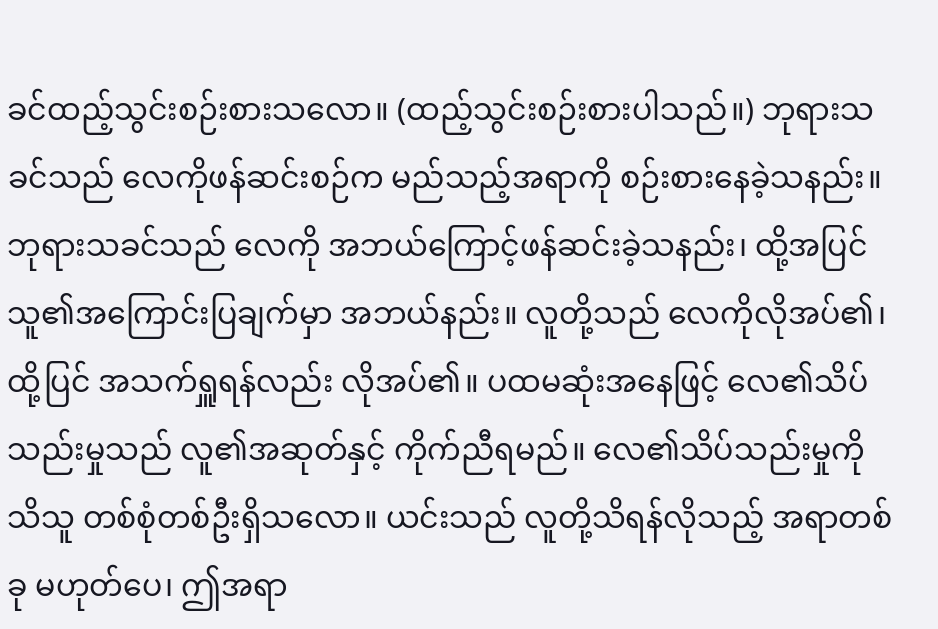ခင်ထည့်သွင်းစဉ်းစားသလော။ (ထည့်သွင်းစဉ်းစားပါသည်။) ဘုရားသခင်သည် လေကိုဖန်ဆင်းစဉ်က မည်သည့်အရာကို စဉ်းစားနေခဲ့သနည်း။ ဘုရားသခင်သည် လေကို အဘယ်ကြောင့်ဖန်ဆင်းခဲ့သနည်း၊ ထို့အပြင် သူ၏အကြောင်းပြချက်မှာ အဘယ်နည်း။ လူတို့သည် လေကိုလိုအပ်၏၊ ထို့ပြင် အသက်ရှူရန်လည်း လိုအပ်၏။ ပထမဆုံးအနေဖြင့် လေ၏သိပ်သည်းမှုသည် လူ၏အဆုတ်နှင့် ကိုက်ညီရမည်။ လေ၏သိပ်သည်းမှုကို သိသူ တစ်စုံတစ်ဦးရှိသလော။ ယင်းသည် လူတို့သိရန်လိုသည့် အရာတစ်ခု မဟုတ်ပေ၊ ဤအရာ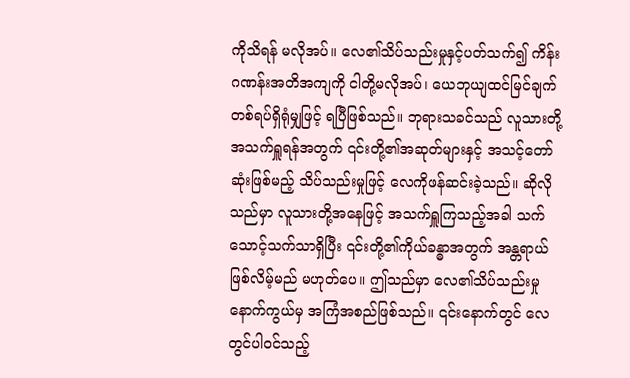ကိုသိရန် မလိုအပ်။ လေ၏သိပ်သည်းမှုနှင့်ပတ်သက်၍ ကိန်းဂဏန်းအတိအကျကို ငါတို့မလိုအပ်၊ ယေဘုယျထင်မြင်ချက်တစ်ရပ်ရှိရုံမျှဖြင့် ရပြီဖြစ်သည်။ ဘုရားသခင်သည် လူသားတို့အသက်ရှူရန်အတွက် ၎င်းတို့၏အဆုတ်များနှင့် အသင့်တော်ဆုံးဖြစ်မည့် သိပ်သည်းမှုဖြင့် လေကိုဖန်ဆင်းခဲ့သည်။ ဆိုလိုသည်မှာ လူသားတို့အနေဖြင့် အသက်ရှူကြသည့်အခါ သက်သောင့်သက်သာရှိပြီး ၎င်းတို့၏ကိုယ်ခန္ဓာအတွက် အန္တရာယ်ဖြစ်လိမ့်မည် မဟုတ်ပေ။ ဤသည်မှာ လေ၏သိပ်သည်းမှုနောက်ကွယ်မှ အကြံအစည်ဖြစ်သည်။ ၎င်းနောက်တွင် လေတွင်ပါဝင်သည့်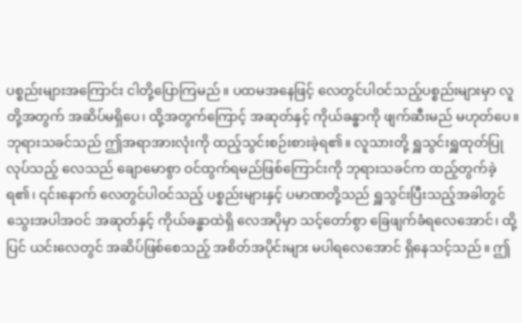ပစ္စည်းများအကြောင်း ငါတို့ပြောကြမည်။ ပထမအနေဖြင့် လေတွင်ပါဝင်သည့်ပစ္စည်းများမှာ လူတို့အတွက် အဆိပ်မရှိပေ၊ ထို့အတွက်ကြောင့် အဆုတ်နှင့် ကိုယ်ခန္ဓာကို ဖျက်ဆီးမည် မဟုတ်ပေ။ ဘုရားသခင်သည် ဤအရာအားလုံးကို ထည့်သွင်းစဉ်းစားခဲ့ရ၏။ လူသားတို့ ရှူသွင်းရှူထုတ်ပြုလုပ်သည့် လေသည် ချောမောစွာ ဝင်ထွက်ရမည်ဖြစ်ကြောင်းကို ဘုရားသခင်က ထည့်တွက်ခဲ့ရ၏၊ ၎င်းနောက် လေတွင်ပါဝင်သည့် ပစ္စည်းများနှင့် ပမာဏတို့သည် ရှူသွင်းပြီးသည့်အခါတွင် သွေးအပါအဝင် အဆုတ်နှင့် ကိုယ်ခန္ဓာထဲရှိ လေအပိုမှာ သင့်တော်စွာ ခြေဖျက်ခံရလေအောင်၊ ထို့ပြင် ယင်းလေတွင် အဆိပ်ဖြစ်စေသည့် အစိတ်အပိုင်းများ မပါရလေအောင် ရှိနေသင့်သည်။ ဤ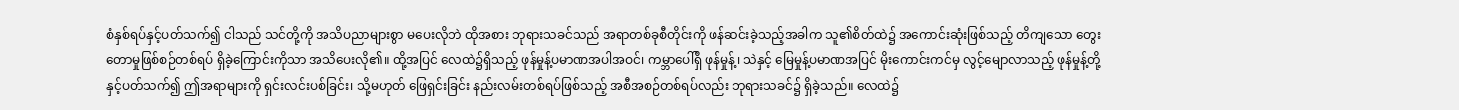စံနှစ်ရပ်နှင့်ပတ်သက်၍ ငါသည် သင်တို့ကို အသိပညာများစွာ မပေးလိုဘဲ ထိုအစား ဘုရားသခင်သည် အရာတစ်ခုစီတိုင်းကို ဖန်ဆင်းခဲ့သည့်အခါက သူ၏စိတ်ထဲ၌ အကောင်းဆုံးဖြစ်သည့် တိကျသော တွေးတောမှုဖြစ်စဉ်တစ်ရပ် ရှိခဲ့ကြောင်းကိုသာ အသိပေးလို၏။ ထို့အပြင် လေထဲ၌ရှိသည့် ဖုန်မှုန့်ပမာဏအပါအဝင်၊ ကမ္ဘာပေါ်ရှိ ဖုန်မှုန့်၊ သဲနှင့် မြေမှုန့်ပမာဏအပြင် မိုးကောင်းကင်မှ လွင့်မျောလာသည့် ဖုန်မှုန့်တို့နှင့်ပတ်သက်၍ ဤအရာများကို ရှင်းလင်းပစ်ခြင်း၊ သို့မဟုတ် ဖြေရှင်းခြင်း နည်းလမ်းတစ်ရပ်ဖြစ်သည့် အစီအစဉ်တစ်ရပ်လည်း ဘုရားသခင်၌ ရှိခဲ့သည်။ လေထဲ၌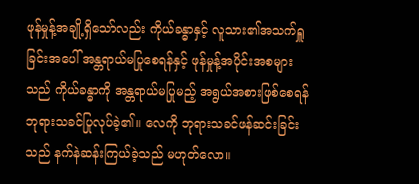ဖုန်မှုန့်အချို့ရှိသော်လည်း ကိုယ်ခန္ဓာနှင့် လူသား၏အသက်ရှူခြင်းအပေါ် အန္တရာယ်မပြုစေရန်နှင့် ဖုန်မှုန့်အပိုင်းအစများသည် ကိုယ်ခန္ဓာကို အန္တရာယ်မပြုမည့် အရွယ်အစားဖြစ်စေရန် ဘုရားသခင်ပြုလုပ်ခဲ့၏။ လေကို ဘုရားသခင်ဖန်ဆင်းခြင်းသည် နက်နဲဆန်းကြယ်ခဲ့သည် မဟုတ်လော။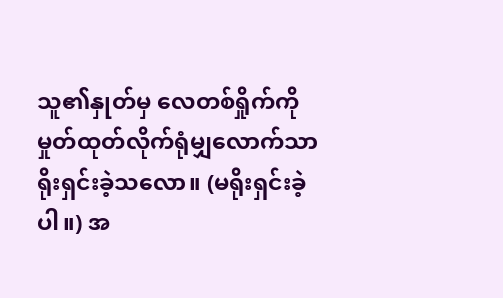သူ၏နှုတ်မှ လေတစ်ရှိုက်ကို မှုတ်ထုတ်လိုက်ရုံမျှလောက်သာ ရိုးရှင်းခဲ့သလော။ (မရိုးရှင်းခဲ့ပါ။) အ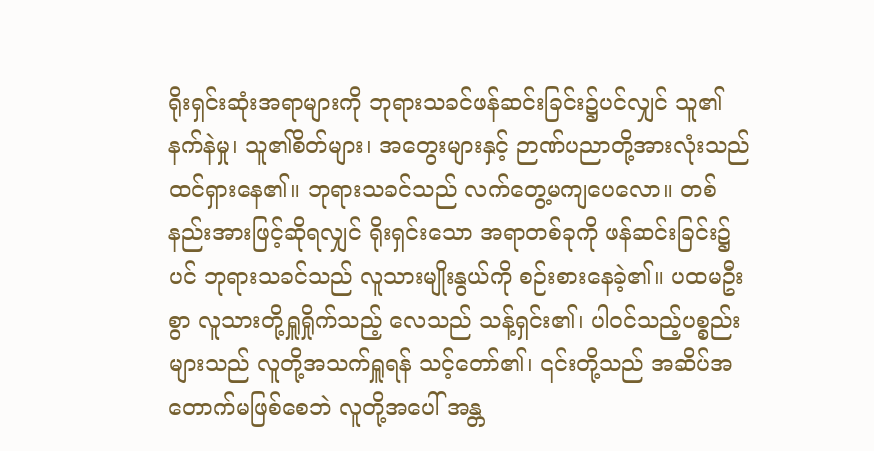ရိုးရှင်းဆုံးအရာများကို ဘုရားသခင်ဖန်ဆင်းခြင်း၌ပင်လျှင် သူ၏နက်နဲမှု၊ သူ၏စိတ်များ၊ အတွေးများနှင့် ဉာဏ်ပညာတို့အားလုံးသည် ထင်ရှားနေ၏။ ဘုရားသခင်သည် လက်တွေ့မကျပေလော။ တစ်နည်းအားဖြင့်ဆိုရလျှင် ရိုးရှင်းသော အရာတစ်ခုကို ဖန်ဆင်းခြင်း၌ပင် ဘုရားသခင်သည် လူသားမျိုးနွယ်ကို စဉ်းစားနေခဲ့၏။ ပထမဦးစွာ လူသားတို့ရှူရှိုက်သည့် လေသည် သန့်ရှင်း၏၊ ပါဝင်သည့်ပစ္စည်းများသည် လူတို့အသက်ရှူရန် သင့်တော်၏၊ ၎င်းတို့သည် အဆိပ်အတောက်မဖြစ်စေဘဲ လူတို့အပေါ် အန္တ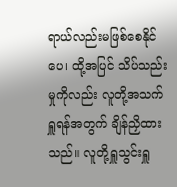ရာယ်လည်းမဖြစ်စေနိုင်ပေ၊ ထို့အပြင် သိပ်သည်းမှုကိုလည်း လူတို့အသက်ရှူရန်အတွက် ချိန်ညှိထားသည်။ လူတို့ရှူသွင်းရှူ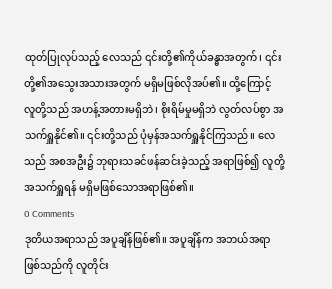ထုတ်ပြုလုပ်သည့် လေသည် ၎င်းတို့၏ကိုယ်ခန္ဓာအတွက်၊ ၎င်းတို့၏အသွေးအသားအတွက် မရှိမဖြစ်လိုအပ်၏။ ထို့ကြောင့် လူတို့သည် အဟန့်အတားမရှိဘဲ၊ စိုးရိမ်မှုမရှိဘဲ လွတ်လပ်စွာ အသက်ရှူနိုင်၏။ ၎င်းတို့သည် ပုံမှန်အသက်ရှူနိုင်ကြသည်။ လေသည် အစအဦး၌ ဘုရားသခင်ဖန်ဆင်းခဲ့သည့် အရာဖြစ်၍ လူတို့အသက်ရှူရန် မရှိမဖြစ်သောအရာဖြစ်၏။
0 Comments
ဒုတိယအရာသည် အပူချိန်ဖြစ်၏။ အပူချိန်က အဘယ်အရာဖြစ်သည်ကို လူတိုင်း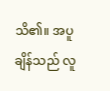သိ၏။ အပူချိန်သည် လူ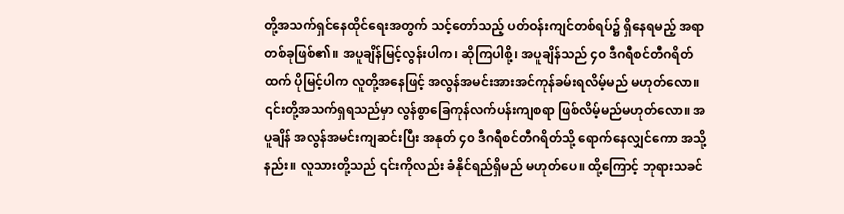တို့အသက်ရှင်နေထိုင်ရေးအတွက် သင့်တော်သည့် ပတ်ဝန်းကျင်တစ်ရပ်၌ ရှိနေရမည့် အရာတစ်ခုဖြစ်၏။ အပူချိန်မြင့်လွန်းပါက၊ ဆိုကြပါစို့၊ အပူချိန်သည် ၄၀ ဒီဂရီစင်တီဂရိတ်ထက် ပိုမြင့်ပါက လူတို့အနေဖြင့် အလွန်အမင်းအားအင်ကုန်ခမ်းရလိမ့်မည် မဟုတ်လော။ ၎င်းတို့အသက်ရှရသည်မှာ လွန်စွာခြေကုန်လက်ပန်းကျစရာ ဖြစ်လိမ့်မည်မဟုတ်လော။ အပူချိန် အလွန်အမင်းကျဆင်းပြီး အနုတ် ၄၀ ဒီဂရီစင်တီဂရိတ်သို့ ရောက်နေလျှင်ကော အသို့နည်း။ လူသားတို့သည် ၎င်းကိုလည်း ခံနိုင်ရည်ရှိမည် မဟုတ်ပေ။ ထို့ကြောင့် ဘုရားသခင်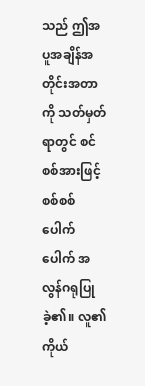သည် ဤအပူအချိန်အတိုင်းအတာကို သတ်မှတ်ရာတွင် စင်စစ်အားဖြင့် စစ်စစ်ပေါက်ပေါက် အလွန်ဂရုပြုခဲ့၏။ လူ၏ကိုယ်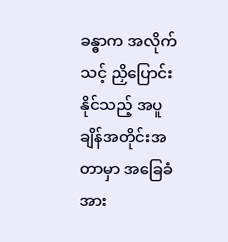ခန္ဓာက အလိုက်သင့် ညှိပြောင်းနိုင်သည့် အပူချိန်အတိုင်းအတာမှာ အခြေခံအား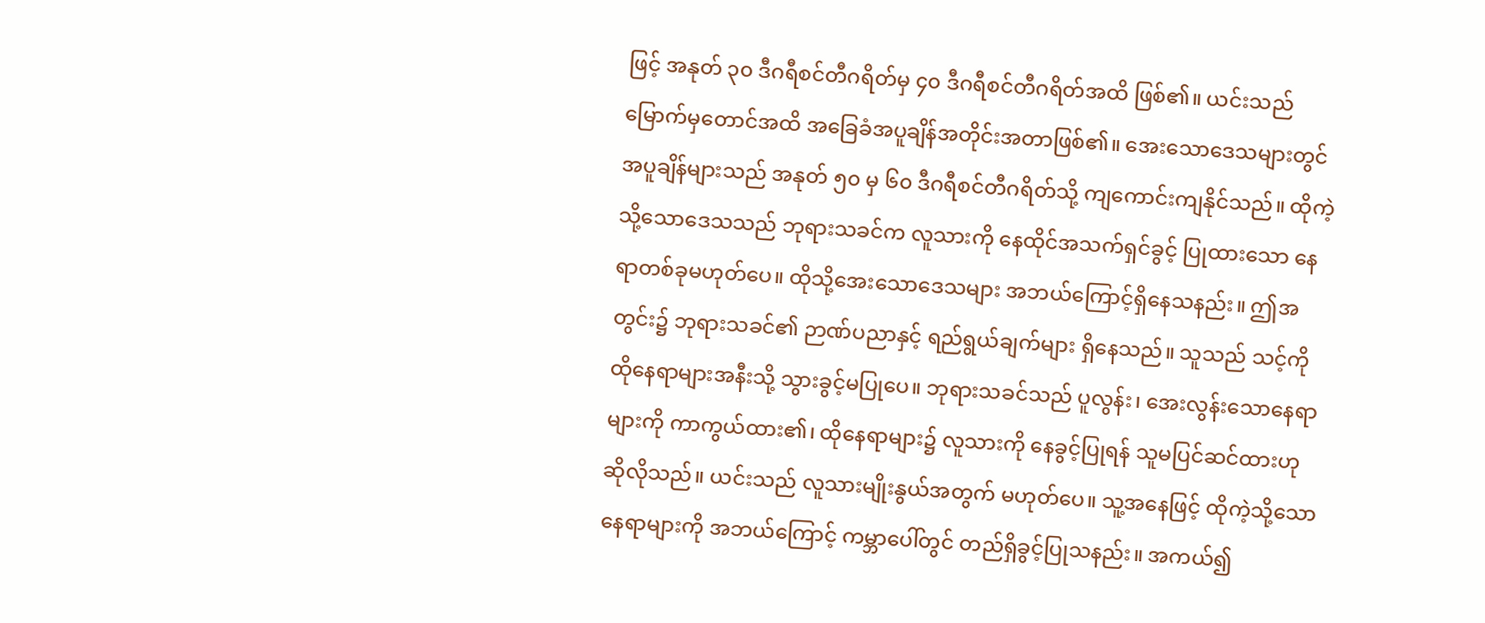ဖြင့် အနုတ် ၃၀ ဒီဂရီစင်တီဂရိတ်မှ ၄၀ ဒီဂရီစင်တီဂရိတ်အထိ ဖြစ်၏။ ယင်းသည် မြောက်မှတောင်အထိ အခြေခံအပူချိန်အတိုင်းအတာဖြစ်၏။ အေးသောဒေသများတွင် အပူချိန်များသည် အနုတ် ၅၀ မှ ၆၀ ဒီဂရီစင်တီဂရိတ်သို့ ကျကောင်းကျနိုင်သည်။ ထိုကဲ့သို့သောဒေသသည် ဘုရားသခင်က လူသားကို နေထိုင်အသက်ရှင်ခွင့် ပြုထားသော နေရာတစ်ခုမဟုတ်ပေ။ ထိုသို့အေးသောဒေသများ အဘယ်ကြောင့်ရှိနေသနည်း။ ဤအတွင်း၌ ဘုရားသခင်၏ ဉာဏ်ပညာနှင့် ရည်ရွယ်ချက်များ ရှိနေသည်။ သူသည် သင့်ကို ထိုနေရာများအနီးသို့ သွားခွင့်မပြုပေ။ ဘုရားသခင်သည် ပူလွန်း၊ အေးလွန်းသောနေရာများကို ကာကွယ်ထား၏၊ ထိုနေရာများ၌ လူသားကို နေခွင့်ပြုရန် သူမပြင်ဆင်ထားဟု ဆိုလိုသည်။ ယင်းသည် လူသားမျိုးနွယ်အတွက် မဟုတ်ပေ။ သူ့အနေဖြင့် ထိုကဲ့သို့သောနေရာများကို အဘယ်ကြောင့် ကမ္ဘာပေါ်တွင် တည်ရှိခွင့်ပြုသနည်း။ အကယ်၍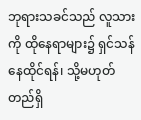ဘုရားသခင်သည် လူသားကို ထိုနေရာများ၌ ရှင်သန်နေထိုင်ရန်၊ သို့မဟုတ် တည်ရှိ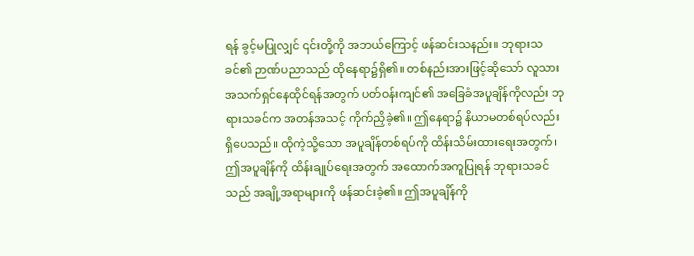ရန် ခွင့်မပြုလျှင် ၎င်းတို့ကို အဘယ်ကြောင့် ဖန်ဆင်းသနည်း။ ဘုရားသခင်၏ ဉာဏ်ပညာသည် ထိုနေရာ၌ရှိ၏။ တစ်နည်းအားဖြင့်ဆိုသော် လူသားအသက်ရှင်နေထိုင်ရန်အတွက် ပတ်ဝန်းကျင်၏ အခြေခံအပူချိန်ကိုလည်း ဘုရားသခင်က အတန်အသင့် ကိုက်ညှိခဲ့၏။ ဤနေရာ၌ နိယာမတစ်ရပ်လည်း ရှိပေသည်။ ထိုကဲ့သို့သော အပူချိန်တစ်ရပ်ကို ထိန်းသိမ်းထားရေးအတွက်၊ ဤအပူချိန်ကို ထိန်းချုပ်ရေးအတွက် အထောက်အကူပြုရန် ဘုရားသခင်သည် အချို့အရာများကို ဖန်ဆင်းခဲ့၏။ ဤအပူချိန်ကို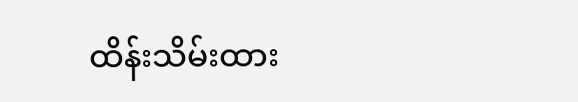ထိန်းသိမ်းထား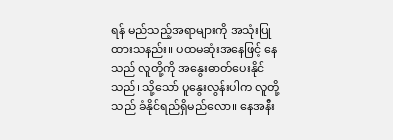ရန် မည်သည့်အရာများကို အသုံးပြုထားသနည်း။ ပထမဆုံးအနေဖြင့် နေသည် လူတို့ကို အနွေးဓာတ်ပေးနိုင်သည်၊ သို့သော် ပူနွေးလွန်းပါက လူတို့သည် ခံနိုင်ရည်ရှိမည်လော။ နေအနီး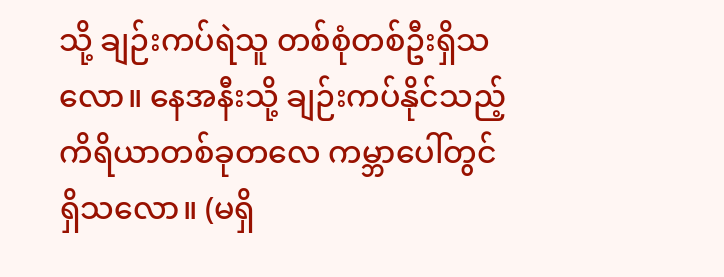သို့ ချဉ်းကပ်ရဲသူ တစ်စုံတစ်ဦးရှိသလော။ နေအနီးသို့ ချဉ်းကပ်နိုင်သည့် ကိရိယာတစ်ခုတလေ ကမ္ဘာပေါ်တွင် ရှိသလော။ (မရှိ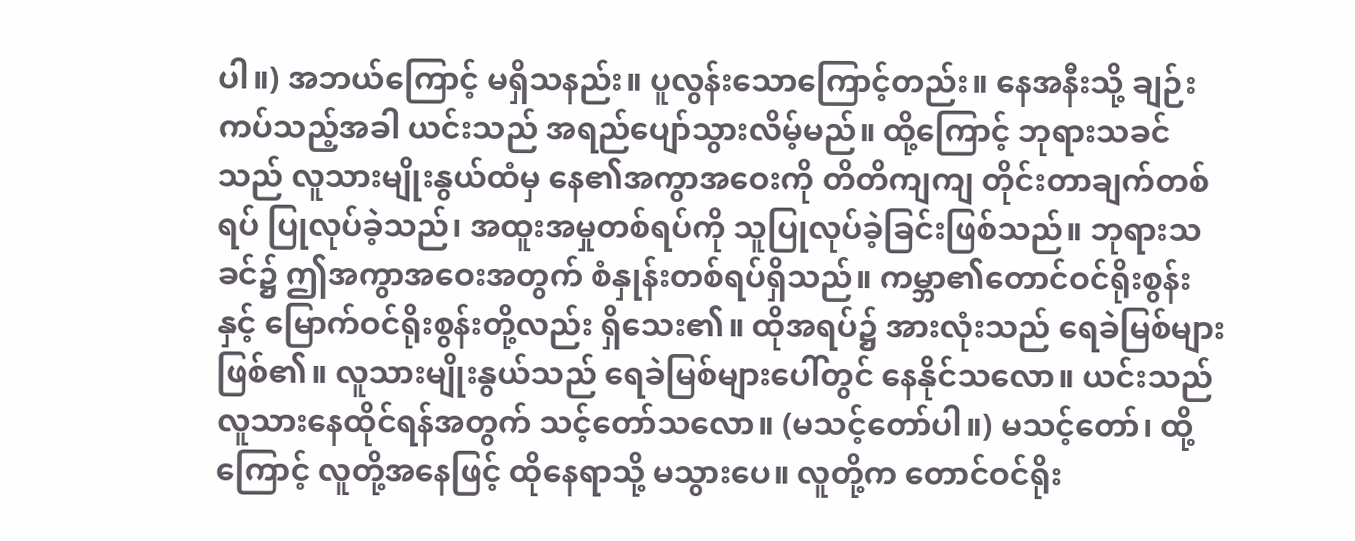ပါ။) အဘယ်ကြောင့် မရှိသနည်း။ ပူလွန်းသောကြောင့်တည်း။ နေအနီးသို့ ချဉ်းကပ်သည့်အခါ ယင်းသည် အရည်ပျော်သွားလိမ့်မည်။ ထို့ကြောင့် ဘုရားသခင်သည် လူသားမျိုးနွယ်ထံမှ နေ၏အကွာအဝေးကို တိတိကျကျ တိုင်းတာချက်တစ်ရပ် ပြုလုပ်ခဲ့သည်၊ အထူးအမှုတစ်ရပ်ကို သူပြုလုပ်ခဲ့ခြင်းဖြစ်သည်။ ဘုရားသခင်၌ ဤအကွာအဝေးအတွက် စံနှုန်းတစ်ရပ်ရှိသည်။ ကမ္ဘာ၏တောင်ဝင်ရိုးစွန်းနှင့် မြောက်ဝင်ရိုးစွန်းတို့လည်း ရှိသေး၏။ ထိုအရပ်၌ အားလုံးသည် ရေခဲမြစ်များဖြစ်၏။ လူသားမျိုးနွယ်သည် ရေခဲမြစ်များပေါ်တွင် နေနိုင်သလော။ ယင်းသည် လူသားနေထိုင်ရန်အတွက် သင့်တော်သလော။ (မသင့်တော်ပါ။) မသင့်တော်၊ ထို့ကြောင့် လူတို့အနေဖြင့် ထိုနေရာသို့ မသွားပေ။ လူတို့က တောင်ဝင်ရိုး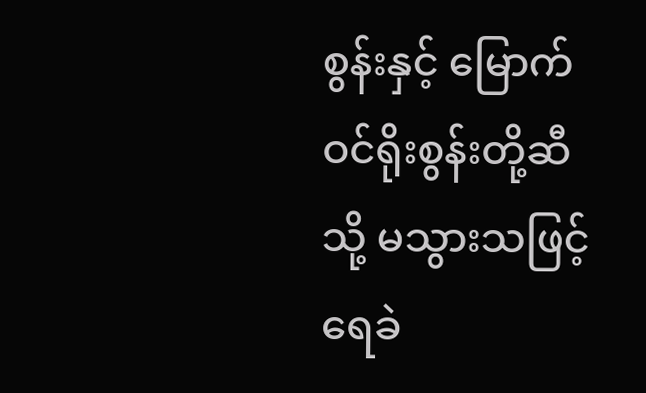စွန်းနှင့် မြောက်ဝင်ရိုးစွန်းတို့ဆီသို့ မသွားသဖြင့် ရေခဲ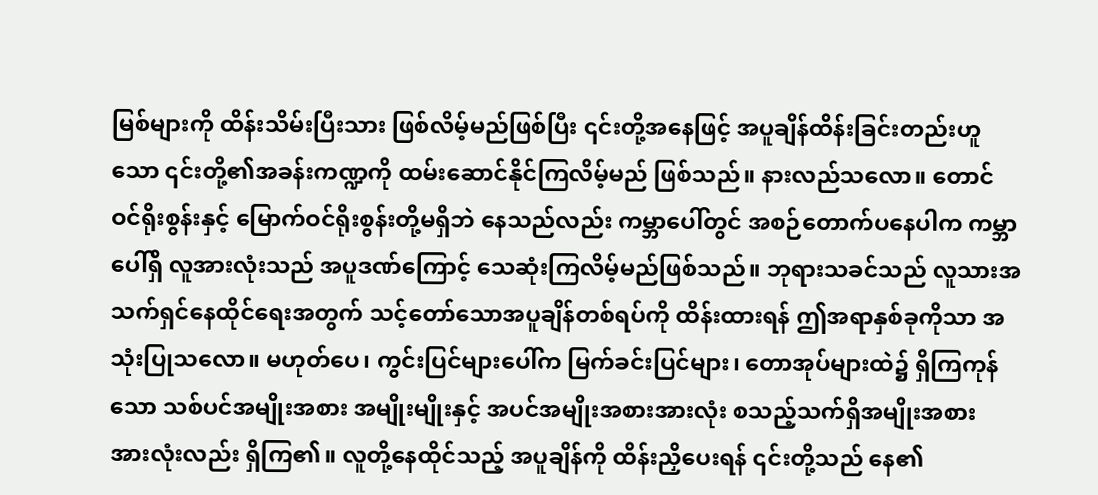မြစ်များကို ထိန်းသိမ်းပြီးသား ဖြစ်လိမ့်မည်ဖြစ်ပြီး ၎င်းတို့အနေဖြင့် အပူချိန်ထိန်းခြင်းတည်းဟူသော ၎င်းတို့၏အခန်းကဏ္ဍကို ထမ်းဆောင်နိုင်ကြလိမ့်မည် ဖြစ်သည်။ နားလည်သလော။ တောင်ဝင်ရိုးစွန်းနှင့် မြောက်ဝင်ရိုးစွန်းတို့မရှိဘဲ နေသည်လည်း ကမ္ဘာပေါ်တွင် အစဉ်တောက်ပနေပါက ကမ္ဘာပေါ်ရှိ လူအားလုံးသည် အပူဒဏ်ကြောင့် သေဆုံးကြလိမ့်မည်ဖြစ်သည်။ ဘုရားသခင်သည် လူသားအသက်ရှင်နေထိုင်ရေးအတွက် သင့်တော်သောအပူချိန်တစ်ရပ်ကို ထိန်းထားရန် ဤအရာနှစ်ခုကိုသာ အသုံးပြုသလော။ မဟုတ်ပေ၊ ကွင်းပြင်များပေါ်က မြက်ခင်းပြင်များ၊ တောအုပ်များထဲ၌ ရှိကြကုန်သော သစ်ပင်အမျိုးအစား အမျိုးမျိုးနှင့် အပင်အမျိုးအစားအားလုံး စသည့်သက်ရှိအမျိုးအစား အားလုံးလည်း ရှိကြ၏။ လူတို့နေထိုင်သည့် အပူချိန်ကို ထိန်းညှိပေးရန် ၎င်းတို့သည် နေ၏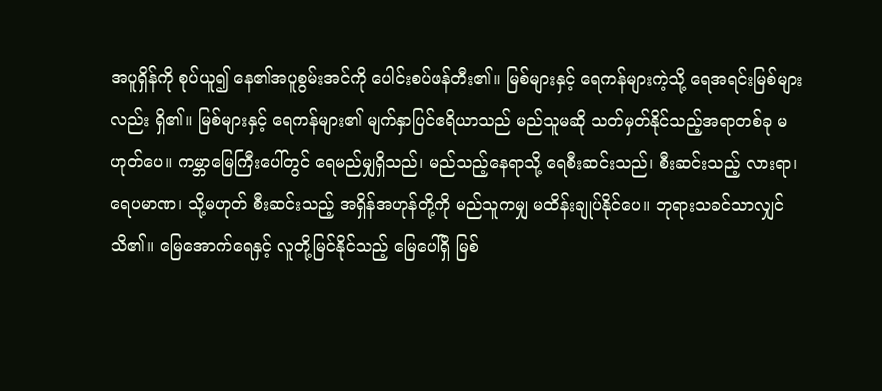အပူရှိန်ကို စုပ်ယူ၍ နေ၏အပူစွမ်းအင်ကို ပေါင်းစပ်ဖန်တီး၏။ မြစ်များနှင့် ရေကန်များကဲ့သို့ ရေအရင်းမြစ်များလည်း ရှိ၏။ မြစ်များနှင့် ရေကန်များ၏ မျက်နှာပြင်ဧရိယာသည် မည်သူမဆို သတ်မှတ်နိုင်သည့်အရာတစ်ခု မဟုတ်ပေ။ ကမ္ဘာမြေကြီးပေါ်တွင် ရေမည်မျှရှိသည်၊ မည်သည့်နေရာသို့ ရေစီးဆင်းသည်၊ စီးဆင်းသည့် လားရာ၊ ရေပမာဏ၊ သို့မဟုတ် စီးဆင်းသည့် အရှိန်အဟုန်တို့ကို မည်သူကမျှ မထိန်းချုပ်နိုင်ပေ။ ဘုရားသခင်သာလျှင် သိ၏။ မြေအောက်ရေနှင့် လူတို့မြင်နိုင်သည့် မြေပေါ်ရှိ မြစ်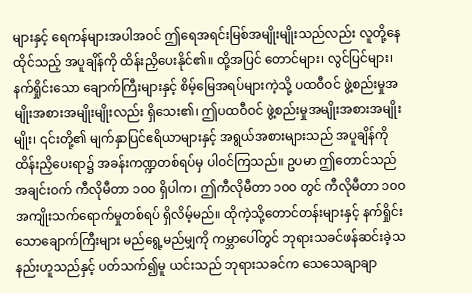များနှင့် ရေကန်များအပါအဝင် ဤရေအရင်းမြစ်အမျိုးမျိုးသည်လည်း လူတို့နေထိုင်သည့် အပူချိန်ကို ထိန်းညှိပေးနိုင်၏။ ထို့အပြင် တောင်များ၊ လွင်ပြင်များ၊ နက်ရှိုင်းသော ချောက်ကြီးများနှင့် စိမ့်မြေအရပ်များကဲ့သို့ ပထဝီဝင် ဖွဲ့စည်းမှုအမျိုးအစားအမျိုးမျိုးလည်း ရှိသေး၏၊ ဤပထဝီဝင် ဖွဲ့စည်းမှုအမျိုးအစားအမျိုးမျိုး၊ ၎င်းတို့၏ မျက်နှာပြင်ဧရိယာများနှင့် အရွယ်အစားများသည် အပူချိန်ကို ထိန်းညှိပေးရာ၌ အခန်းကဏ္ဍတစ်ရပ်မှ ပါဝင်ကြသည်။ ဥပမာ ဤတောင်သည် အချင်းဝက် ကီလိုမီတာ ၁၀ဝ ရှိပါက၊ ဤကီလိုမီတာ ၁၀ဝ တွင် ကီလိုမီတာ ၁၀ဝ အကျိုးသက်ရောက်မှုတစ်ရပ် ရှိလိမ့်မည်။ ထိုကဲ့သို့တောင်တန်းများနှင့် နက်ရှိုင်းသောချောက်ကြီးများ မည်ရွေ့မည်မျှကို ကမ္ဘာပေါ်တွင် ဘုရားသခင်ဖန်ဆင်းခဲ့သနည်းဟူသည်နှင့် ပတ်သက်၍မူ ယင်းသည် ဘုရားသခင်က သေသေချာချာ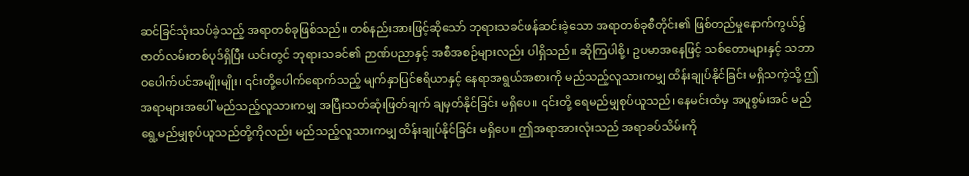ဆင်ခြင်သုံးသပ်ခဲ့သည့် အရာတစ်ခုဖြစ်သည်။ တစ်နည်းအားဖြင့်ဆိုသော် ဘုရားသခင်ဖန်ဆင်းခဲ့သော အရာတစ်ခုစီတိုင်း၏ ဖြစ်တည်မှုနောက်ကွယ်၌ ဇာတ်လမ်းတစ်ပုဒ်ရှိပြီး ယင်းတွင် ဘုရားသခင်၏ ဉာဏ်ပညာနှင့် အစီအစဉ်များလည်း ပါရှိသည်။ ဆိုကြပါစို့၊ ဥပမာအနေဖြင့် သစ်တောများနှင့် သဘာဝပေါက်ပင်အမျိုးမျိုး၊ ၎င်းတို့ပေါက်ရောက်သည့် မျက်နှာပြင်ဧရိယာနှင့် နေရာအရွယ်အစားကို မည်သည့်လူသားကမျှ ထိန်းချုပ်နိုင်ခြင်း မရှိသကဲ့သို့ ဤအရာများအပေါ် မည်သည့်လူသားကမျှ အပြီးသတ်ဆုံးဖြတ်ချက် ချမှတ်နိုင်ခြင်း မရှိပေ။ ၎င်းတို့ ရေမည်မျှစုပ်ယူသည်၊ နေမင်းထံမှ အပူစွမ်းအင် မည်ရွေ့မည်မျှစုပ်ယူသည်တို့ကိုလည်း မည်သည့်လူသားကမျှ ထိန်းချုပ်နိုင်ခြင်း မရှိပေ။ ဤအရာအားလုံးသည် အရာခပ်သိမ်းကို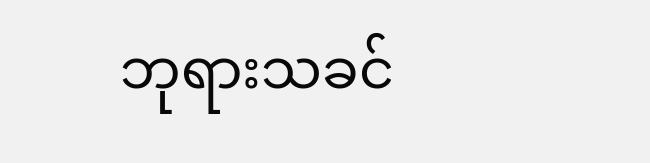ဘုရားသခင်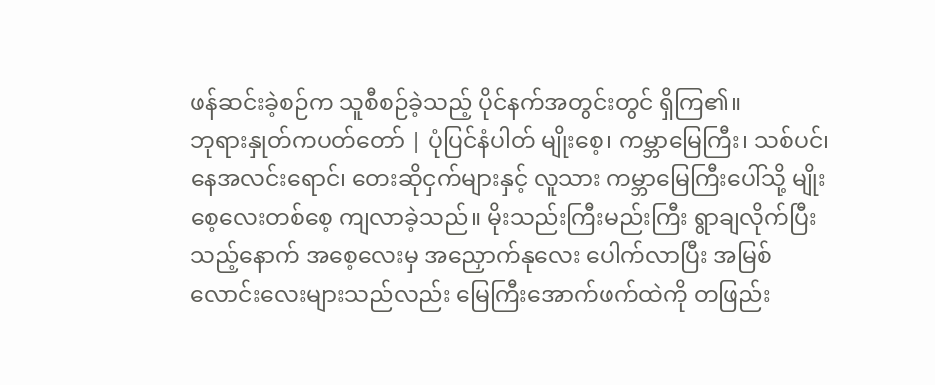ဖန်ဆင်းခဲ့စဉ်က သူစီစဉ်ခဲ့သည့် ပိုင်နက်အတွင်းတွင် ရှိကြ၏။
ဘုရားနှုတ်ကပတ်တော် | ပုံပြင်နံပါတ် မျိုးစေ့၊ ကမ္ဘာမြေကြီး၊ သစ်ပင်၊ နေအလင်းရောင်၊ တေးဆိုငှက်များနှင့် လူသား ကမ္ဘာမြေကြီးပေါ်သို့ မျိုးစေ့လေးတစ်စေ့ ကျလာခဲ့သည်။ မိုးသည်းကြီးမည်းကြီး ရွာချလိုက်ပြီးသည့်နောက် အစေ့လေးမှ အညှောက်နုလေး ပေါက်လာပြီး အမြစ်လောင်းလေးများသည်လည်း မြေကြီးအောက်ဖက်ထဲကို တဖြည်း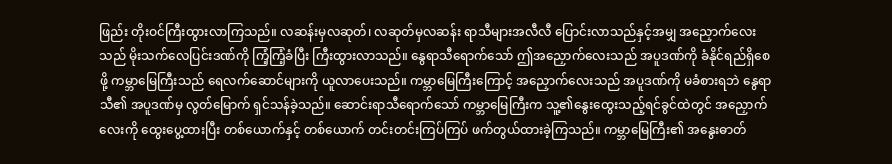ဖြည်း တိုးဝင်ကြီးထွားလာကြသည်။ လဆန်းမှလဆုတ်၊ လဆုတ်မှလဆန်း ရာသီများအလီလီ ပြောင်းလာသည်နှင့်အမျှ အညှောက်လေးသည် မိုးသက်လေပြင်းဒဏ်ကို ကြံ့ကြံ့ခံပြီး ကြီးထွားလာသည်။ နွေရာသီရောက်သော် ဤအညှောက်လေးသည် အပူဒဏ်ကို ခံနိုင်ရည်ရှိစေဖို့ ကမ္ဘာမြေကြီးသည် ရေလက်ဆောင်များကို ယူလာပေးသည်။ ကမ္ဘာမြေကြီးကြောင့် အညှောက်လေးသည် အပူဒဏ်ကို မခံစားရဘဲ နွေရာသီ၏ အပူဒဏ်မှ လွတ်မြောက် ရှင်သန်ခဲ့သည်။ ဆောင်းရာသီရောက်သော် ကမ္ဘာမြေကြီးက သူ့၏နွေးထွေးသည့်ရင်ခွင်ထဲတွင် အညှောက်လေးကို ထွေးပွေ့ထားပြီး တစ်ယောက်နှင့် တစ်ယောက် တင်းတင်းကြပ်ကြပ် ဖက်တွယ်ထားခဲ့ကြသည်။ ကမ္ဘာမြေကြီး၏ အနွေးဓာတ်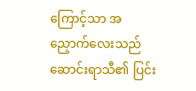ကြောင့်သာ အညှောက်လေးသည် ဆောင်းရာသီ၏ ပြင်း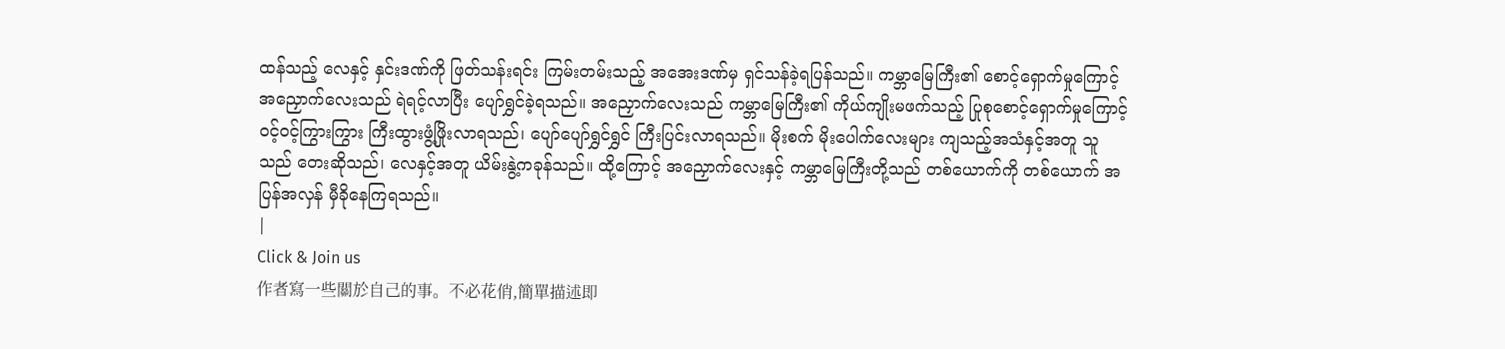ထန်သည့် လေနှင့် နှင်းဒဏ်ကို ဖြတ်သန်းရင်း ကြမ်းတမ်းသည့် အအေးဒဏ်မှ ရှင်သန်ခဲ့ရပြန်သည်။ ကမ္ဘာမြေကြီး၏ စောင့်ရှောက်မှုကြောင့် အညှောက်လေးသည် ရဲရင့်လာပြီး ပျော်ရွှင်ခဲ့ရသည်။ အညှောက်လေးသည် ကမ္ဘာမြေကြီး၏ ကိုယ်ကျိုးမဖက်သည့် ပြုစုစောင့်ရှောက်မှုကြောင့် ဝင့်ဝင့်ကြွားကြွား ကြီးထွားဖွံ့ဖြိုးလာရသည်၊ ပျော်ပျော်ရွှင်ရွှင် ကြီးပြင်းလာရသည်။ မိုးစက် မိုးပေါက်လေးများ ကျသည့်အသံနှင့်အတူ သူသည် တေးဆိုသည်၊ လေနှင့်အတူ ယိမ်းနွဲ့ကခုန်သည်။ ထို့ကြောင့် အညှောက်လေးနှင့် ကမ္ဘာမြေကြီးတို့သည် တစ်ယောက်ကို တစ်ယောက် အပြန်အလှန် မှီခိုနေကြရသည်။
|
Click & Join us
作者寫一些關於自己的事。不必花俏,簡單描述即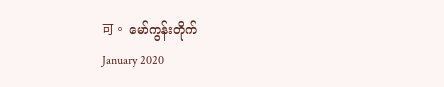可。 မော်ကွန်းတိုက်
January 2020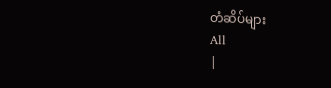တံဆိပ်များ
All
|